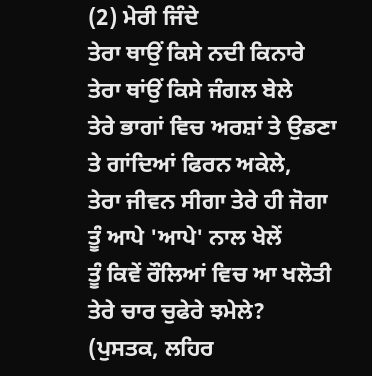(2) ਮੇਰੀ ਜਿੰਦੇ
ਤੇਰਾ ਥਾਉਂ ਕਿਸੇ ਨਦੀ ਕਿਨਾਰੇ
ਤੇਰਾ ਥਾਂਉਂ ਕਿਸੇ ਜੰਗਲ ਬੇਲੇ
ਤੇਰੇ ਭਾਗਾਂ ਵਿਚ ਅਰਸ਼ਾਂ ਤੇ ਉਡਣਾ
ਤੇ ਗਾਂਦਿਆਂ ਫਿਰਨ ਅਕੇਲੇ,
ਤੇਰਾ ਜੀਵਨ ਸੀਗਾ ਤੇਰੇ ਹੀ ਜੋਗਾ
ਤੂੰ ਆਪੇ 'ਆਪੇ' ਨਾਲ ਖੇਲੇਂ
ਤੂੰ ਕਿਵੇਂ ਰੌਲਿਆਂ ਵਿਚ ਆ ਖਲੋਤੀ
ਤੇਰੇ ਚਾਰ ਚੁਫੇਰੇ ਝਮੇਲੇ?
(ਪੁਸਤਕ, ਲਹਿਰ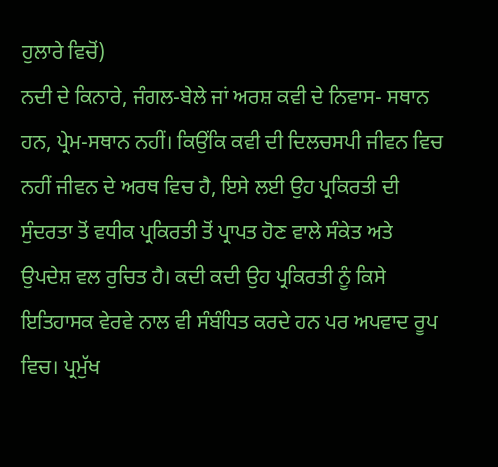ਹੁਲਾਰੇ ਵਿਚੋਂ)
ਨਦੀ ਦੇ ਕਿਨਾਰੇ, ਜੰਗਲ-ਬੇਲੇ ਜਾਂ ਅਰਸ਼ ਕਵੀ ਦੇ ਨਿਵਾਸ- ਸਥਾਨ ਹਨ, ਪ੍ਰੇਮ-ਸਥਾਨ ਨਹੀਂ। ਕਿਉਂਕਿ ਕਵੀ ਦੀ ਦਿਲਚਸਪੀ ਜੀਵਨ ਵਿਚ ਨਹੀਂ ਜੀਵਨ ਦੇ ਅਰਥ ਵਿਚ ਹੈ, ਇਸੇ ਲਈ ਉਹ ਪ੍ਰਕਿਰਤੀ ਦੀ ਸੁੰਦਰਤਾ ਤੋਂ ਵਧੀਕ ਪ੍ਰਕਿਰਤੀ ਤੋਂ ਪ੍ਰਾਪਤ ਹੋਣ ਵਾਲੇ ਸੰਕੇਤ ਅਤੇ ਉਪਦੇਸ਼ ਵਲ ਰੁਚਿਤ ਹੈ। ਕਦੀ ਕਦੀ ਉਹ ਪ੍ਰਕਿਰਤੀ ਨੂੰ ਕਿਸੇ ਇਤਿਹਾਸਕ ਵੇਰਵੇ ਨਾਲ ਵੀ ਸੰਬੰਧਿਤ ਕਰਦੇ ਹਨ ਪਰ ਅਪਵਾਦ ਰੂਪ ਵਿਚ। ਪ੍ਰਮੁੱਖ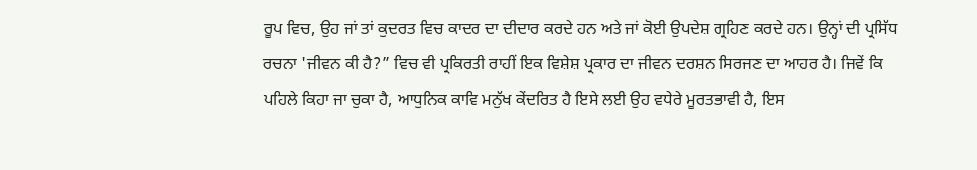ਰੂਪ ਵਿਚ, ਉਹ ਜਾਂ ਤਾਂ ਕੁਦਰਤ ਵਿਚ ਕਾਦਰ ਦਾ ਦੀਦਾਰ ਕਰਦੇ ਹਨ ਅਤੇ ਜਾਂ ਕੋਈ ਉਪਦੇਸ਼ ਗ੍ਰਹਿਣ ਕਰਦੇ ਹਨ। ਉਨ੍ਹਾਂ ਦੀ ਪ੍ਰਸਿੱਧ ਰਚਨਾ 'ਜੀਵਨ ਕੀ ਹੈ?” ਵਿਚ ਵੀ ਪ੍ਰਕਿਰਤੀ ਰਾਹੀਂ ਇਕ ਵਿਸ਼ੇਸ਼ ਪ੍ਰਕਾਰ ਦਾ ਜੀਵਨ ਦਰਸ਼ਨ ਸਿਰਜਣ ਦਾ ਆਹਰ ਹੈ। ਜਿਵੇਂ ਕਿ ਪਹਿਲੇ ਕਿਹਾ ਜਾ ਚੁਕਾ ਹੈ, ਆਧੁਨਿਕ ਕਾਵਿ ਮਨੁੱਖ ਕੇਂਦਰਿਤ ਹੈ ਇਸੇ ਲਈ ਉਹ ਵਧੇਰੇ ਮੂਰਤਭਾਵੀ ਹੈ, ਇਸ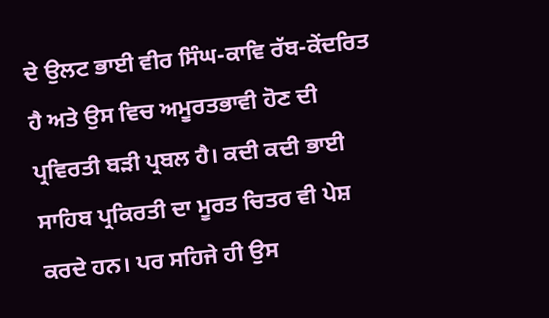ਦੇ ਉਲਟ ਭਾਈ ਵੀਰ ਸਿੰਘ-ਕਾਵਿ ਰੱਬ-ਕੇਂਦਰਿਤ ਹੈ ਅਤੇ ਉਸ ਵਿਚ ਅਮੂਰਤਭਾਵੀ ਹੋਣ ਦੀ ਪ੍ਰਵਿਰਤੀ ਬੜੀ ਪ੍ਰਬਲ ਹੈ। ਕਦੀ ਕਦੀ ਭਾਈ ਸਾਹਿਬ ਪ੍ਰਕਿਰਤੀ ਦਾ ਮੂਰਤ ਚਿਤਰ ਵੀ ਪੇਸ਼ ਕਰਦੇ ਹਨ। ਪਰ ਸਹਿਜੇ ਹੀ ਉਸ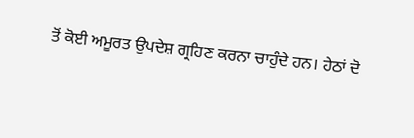ਤੋਂ ਕੋਈ ਅਮੂਰਤ ਉਪਦੇਸ਼ ਗ੍ਰਹਿਣ ਕਰਨਾ ਚਾਹੁੰਦੇ ਹਨ। ਹੇਠਾਂ ਦੋ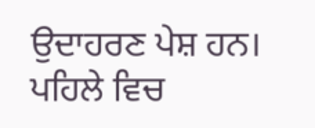ਉਦਾਹਰਣ ਪੇਸ਼ ਹਨ। ਪਹਿਲੇ ਵਿਚ